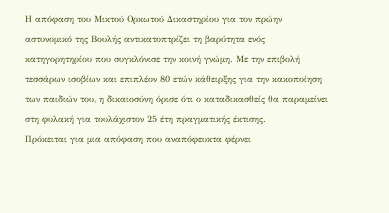Η απόφαση του Μικτού Ορκωτού Δικαστηρίου για τον πρώην αστυνομικό της Βουλής αντικατοπτρίζει τη βαρύτητα ενός κατηγορητηρίου που συγκλόνισε την κοινή γνώμη. Με την επιβολή τεσσάρων ισοβίων και επιπλέον 80 ετών κάθειρξης για την κακοποίηση των παιδιών του, η δικαιοσύνη όρισε ότι ο καταδικασθείς θα παραμείνει στη φυλακή για τουλάχιστον 25 έτη πραγματικής έκτισης.
Πρόκειται για μια απόφαση που αναπόφευκτα φέρνει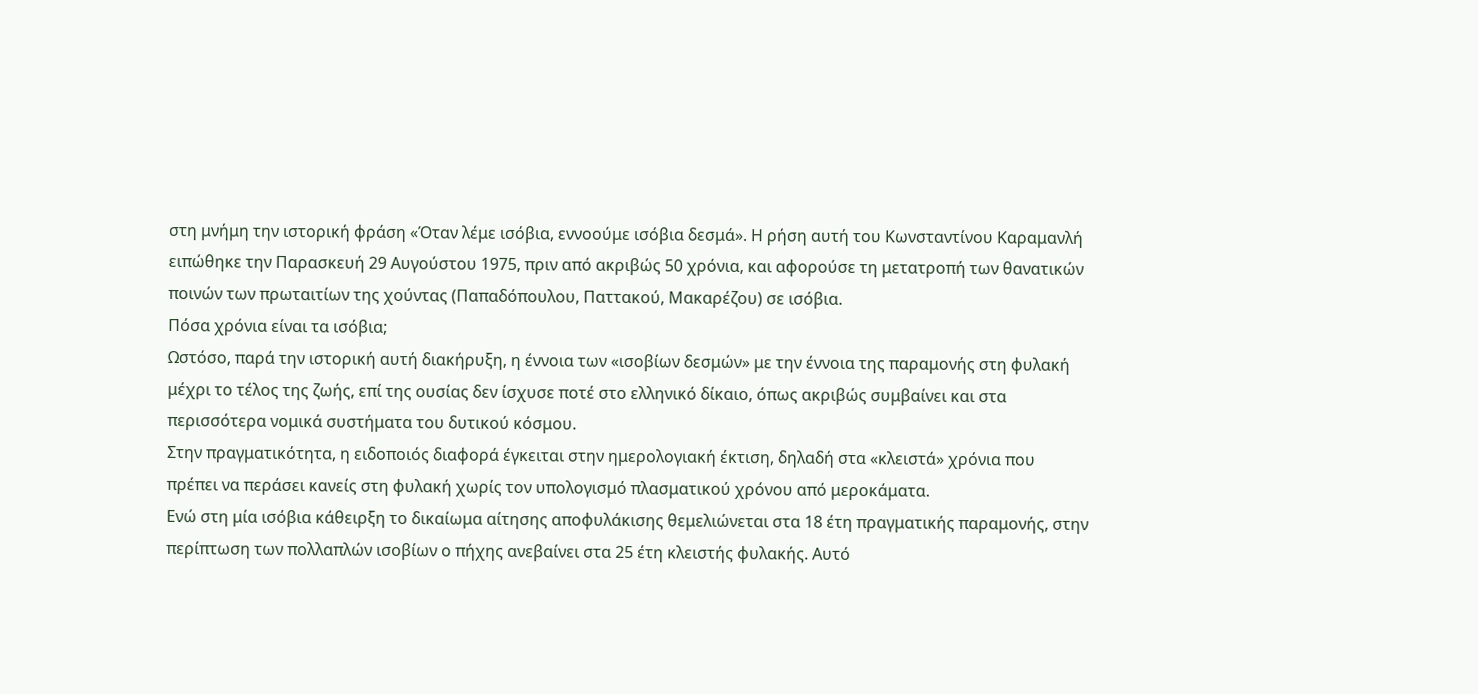στη μνήμη την ιστορική φράση «Όταν λέμε ισόβια, εννοούμε ισόβια δεσμά». Η ρήση αυτή του Κωνσταντίνου Καραμανλή ειπώθηκε την Παρασκευή 29 Αυγούστου 1975, πριν από ακριβώς 50 χρόνια, και αφορούσε τη μετατροπή των θανατικών ποινών των πρωταιτίων της χούντας (Παπαδόπουλου, Παττακού, Μακαρέζου) σε ισόβια.
Πόσα χρόνια είναι τα ισόβια;
Ωστόσο, παρά την ιστορική αυτή διακήρυξη, η έννοια των «ισοβίων δεσμών» με την έννοια της παραμονής στη φυλακή μέχρι το τέλος της ζωής, επί της ουσίας δεν ίσχυσε ποτέ στο ελληνικό δίκαιο, όπως ακριβώς συμβαίνει και στα περισσότερα νομικά συστήματα του δυτικού κόσμου.
Στην πραγματικότητα, η ειδοποιός διαφορά έγκειται στην ημερολογιακή έκτιση, δηλαδή στα «κλειστά» χρόνια που πρέπει να περάσει κανείς στη φυλακή χωρίς τον υπολογισμό πλασματικού χρόνου από μεροκάματα.
Ενώ στη μία ισόβια κάθειρξη το δικαίωμα αίτησης αποφυλάκισης θεμελιώνεται στα 18 έτη πραγματικής παραμονής, στην περίπτωση των πολλαπλών ισοβίων ο πήχης ανεβαίνει στα 25 έτη κλειστής φυλακής. Αυτό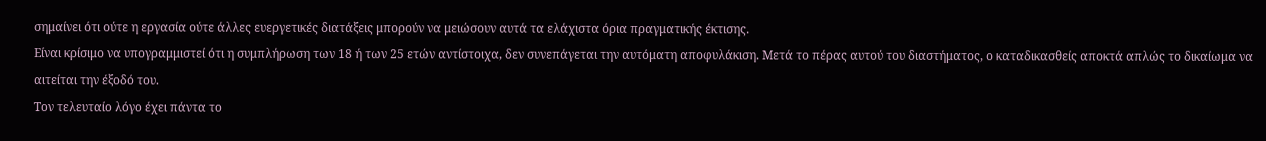σημαίνει ότι ούτε η εργασία ούτε άλλες ευεργετικές διατάξεις μπορούν να μειώσουν αυτά τα ελάχιστα όρια πραγματικής έκτισης.
Είναι κρίσιμο να υπογραμμιστεί ότι η συμπλήρωση των 18 ή των 25 ετών αντίστοιχα, δεν συνεπάγεται την αυτόματη αποφυλάκιση. Μετά το πέρας αυτού του διαστήματος, ο καταδικασθείς αποκτά απλώς το δικαίωμα να αιτείται την έξοδό του.
Τον τελευταίο λόγο έχει πάντα το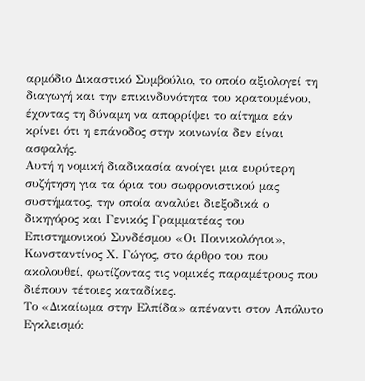αρμόδιο Δικαστικό Συμβούλιο, το οποίο αξιολογεί τη διαγωγή και την επικινδυνότητα του κρατουμένου, έχοντας τη δύναμη να απορρίψει το αίτημα εάν κρίνει ότι η επάνοδος στην κοινωνία δεν είναι ασφαλής.
Αυτή η νομική διαδικασία ανοίγει μια ευρύτερη συζήτηση για τα όρια του σωφρονιστικού μας συστήματος, την οποία αναλύει διεξοδικά ο δικηγόρος και Γενικός Γραμματέας του Επιστημονικού Συνδέσμου «Οι Ποινικολόγιοι», Κωνσταντίνος Χ. Γώγος, στο άρθρο του που ακολουθεί, φωτίζοντας τις νομικές παραμέτρους που διέπουν τέτοιες καταδίκες.
Το «Δικαίωμα στην Ελπίδα» απέναντι στον Απόλυτο Εγκλεισμό: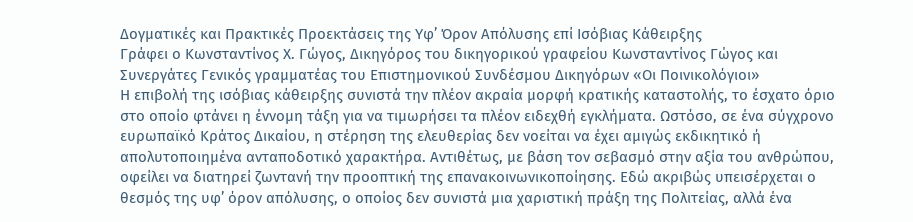Δογματικές και Πρακτικές Προεκτάσεις της Υφ’ Όρον Απόλυσης επί Ισόβιας Κάθειρξης
Γράφει ο Κωνσταντίνος Χ. Γώγος, Δικηγόρος του δικηγορικού γραφείου Κωνσταντίνος Γώγος και Συνεργάτες Γενικός γραμματέας του Επιστημονικού Συνδέσμου Δικηγόρων «Οι Ποινικολόγιοι»
Η επιβολή της ισόβιας κάθειρξης συνιστά την πλέον ακραία μορφή κρατικής καταστολής, το έσχατο όριο στο οποίο φτάνει η έννομη τάξη για να τιμωρήσει τα πλέον ειδεχθή εγκλήματα. Ωστόσο, σε ένα σύγχρονο ευρωπαϊκό Κράτος Δικαίου, η στέρηση της ελευθερίας δεν νοείται να έχει αμιγώς εκδικητικό ή απολυτοποιημένα ανταποδοτικό χαρακτήρα. Αντιθέτως, με βάση τον σεβασμό στην αξία του ανθρώπου, οφείλει να διατηρεί ζωντανή την προοπτική της επανακοινωνικοποίησης. Εδώ ακριβώς υπεισέρχεται ο θεσμός της υφ’ όρον απόλυσης, ο οποίος δεν συνιστά μια χαριστική πράξη της Πολιτείας, αλλά ένα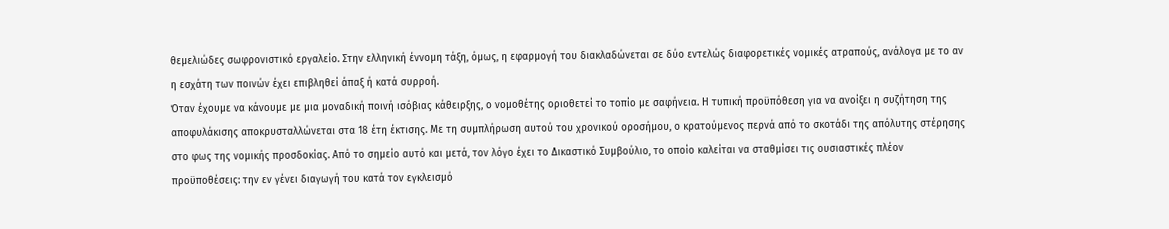θεμελιώδες σωφρονιστικό εργαλείο. Στην ελληνική έννομη τάξη, όμως, η εφαρμογή του διακλαδώνεται σε δύο εντελώς διαφορετικές νομικές ατραπούς, ανάλογα με το αν η εσχάτη των ποινών έχει επιβληθεί άπαξ ή κατά συρροή.
Όταν έχουμε να κάνουμε με μια μοναδική ποινή ισόβιας κάθειρξης, ο νομοθέτης οριοθετεί το τοπίο με σαφήνεια. Η τυπική προϋπόθεση για να ανοίξει η συζήτηση της αποφυλάκισης αποκρυσταλλώνεται στα 18 έτη έκτισης. Με τη συμπλήρωση αυτού του χρονικού οροσήμου, ο κρατούμενος περνά από το σκοτάδι της απόλυτης στέρησης στο φως της νομικής προσδοκίας. Από το σημείο αυτό και μετά, τον λόγο έχει το Δικαστικό Συμβούλιο, το οποίο καλείται να σταθμίσει τις ουσιαστικές πλέον προϋποθέσεις: την εν γένει διαγωγή του κατά τον εγκλεισμό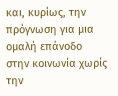και, κυρίως, την πρόγνωση για μια ομαλή επάνοδο στην κοινωνία χωρίς την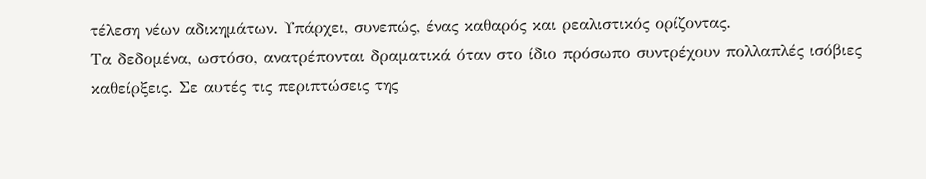τέλεση νέων αδικημάτων. Υπάρχει, συνεπώς, ένας καθαρός και ρεαλιστικός ορίζοντας.
Τα δεδομένα, ωστόσο, ανατρέπονται δραματικά όταν στο ίδιο πρόσωπο συντρέχουν πολλαπλές ισόβιες καθείρξεις. Σε αυτές τις περιπτώσεις της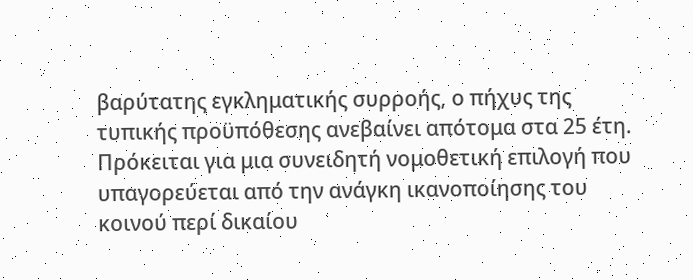βαρύτατης εγκληματικής συρροής, ο πήχυς της τυπικής προϋπόθεσης ανεβαίνει απότομα στα 25 έτη. Πρόκειται για μια συνειδητή νομοθετική επιλογή που υπαγορεύεται από την ανάγκη ικανοποίησης του κοινού περί δικαίου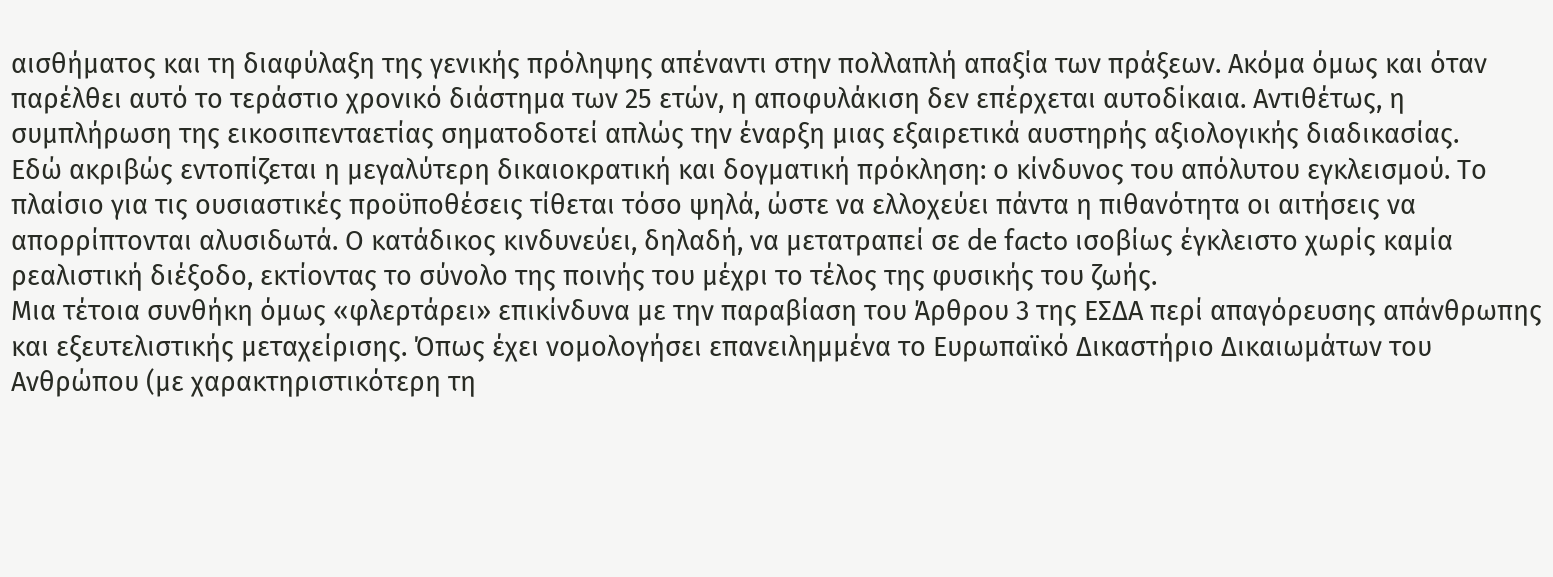αισθήματος και τη διαφύλαξη της γενικής πρόληψης απέναντι στην πολλαπλή απαξία των πράξεων. Ακόμα όμως και όταν παρέλθει αυτό το τεράστιο χρονικό διάστημα των 25 ετών, η αποφυλάκιση δεν επέρχεται αυτοδίκαια. Αντιθέτως, η συμπλήρωση της εικοσιπενταετίας σηματοδοτεί απλώς την έναρξη μιας εξαιρετικά αυστηρής αξιολογικής διαδικασίας.
Εδώ ακριβώς εντοπίζεται η μεγαλύτερη δικαιοκρατική και δογματική πρόκληση: ο κίνδυνος του απόλυτου εγκλεισμού. Το πλαίσιο για τις ουσιαστικές προϋποθέσεις τίθεται τόσο ψηλά, ώστε να ελλοχεύει πάντα η πιθανότητα οι αιτήσεις να απορρίπτονται αλυσιδωτά. Ο κατάδικος κινδυνεύει, δηλαδή, να μετατραπεί σε de facto ισοβίως έγκλειστο χωρίς καμία ρεαλιστική διέξοδο, εκτίοντας το σύνολο της ποινής του μέχρι το τέλος της φυσικής του ζωής.
Μια τέτοια συνθήκη όμως «φλερτάρει» επικίνδυνα με την παραβίαση του Άρθρου 3 της ΕΣΔΑ περί απαγόρευσης απάνθρωπης και εξευτελιστικής μεταχείρισης. Όπως έχει νομολογήσει επανειλημμένα το Ευρωπαϊκό Δικαστήριο Δικαιωμάτων του Ανθρώπου (με χαρακτηριστικότερη τη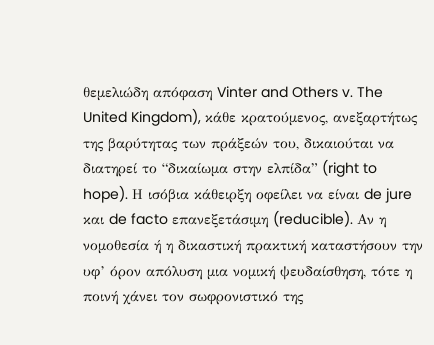θεμελιώδη απόφαση Vinter and Others v. The United Kingdom), κάθε κρατούμενος, ανεξαρτήτως της βαρύτητας των πράξεών του, δικαιούται να διατηρεί το “δικαίωμα στην ελπίδα” (right to hope). Η ισόβια κάθειρξη οφείλει να είναι de jure και de facto επανεξετάσιμη (reducible). Αν η νομοθεσία ή η δικαστική πρακτική καταστήσουν την υφ’ όρον απόλυση μια νομική ψευδαίσθηση, τότε η ποινή χάνει τον σωφρονιστικό της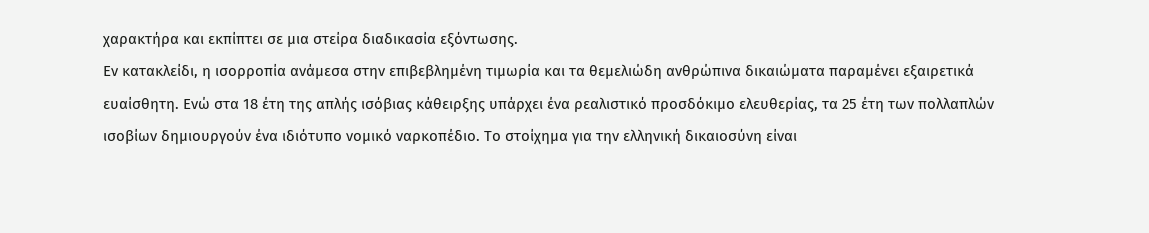χαρακτήρα και εκπίπτει σε μια στείρα διαδικασία εξόντωσης.
Εν κατακλείδι, η ισορροπία ανάμεσα στην επιβεβλημένη τιμωρία και τα θεμελιώδη ανθρώπινα δικαιώματα παραμένει εξαιρετικά ευαίσθητη. Ενώ στα 18 έτη της απλής ισόβιας κάθειρξης υπάρχει ένα ρεαλιστικό προσδόκιμο ελευθερίας, τα 25 έτη των πολλαπλών ισοβίων δημιουργούν ένα ιδιότυπο νομικό ναρκοπέδιο. Το στοίχημα για την ελληνική δικαιοσύνη είναι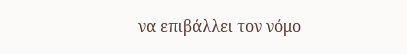να επιβάλλει τον νόμο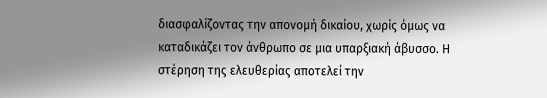διασφαλίζοντας την απονομή δικαίου, χωρίς όμως να καταδικάζει τον άνθρωπο σε μια υπαρξιακή άβυσσο. Η στέρηση της ελευθερίας αποτελεί την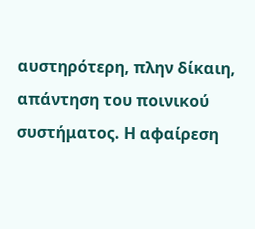αυστηρότερη, πλην δίκαιη, απάντηση του ποινικού συστήματος. Η αφαίρεση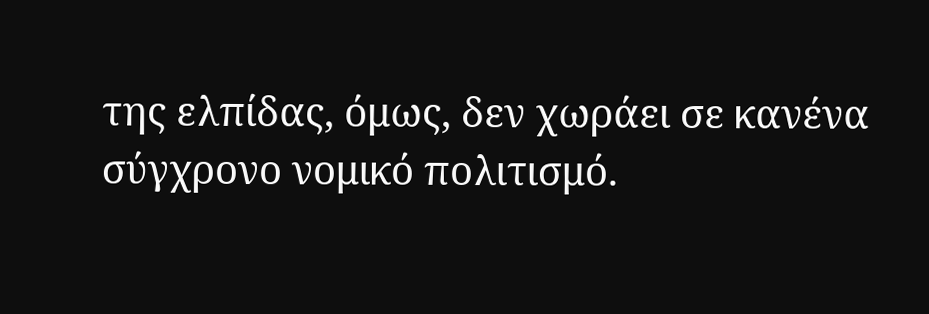της ελπίδας, όμως, δεν χωράει σε κανένα σύγχρονο νομικό πολιτισμό.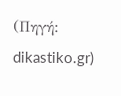(Πηγή: dikastiko.gr)